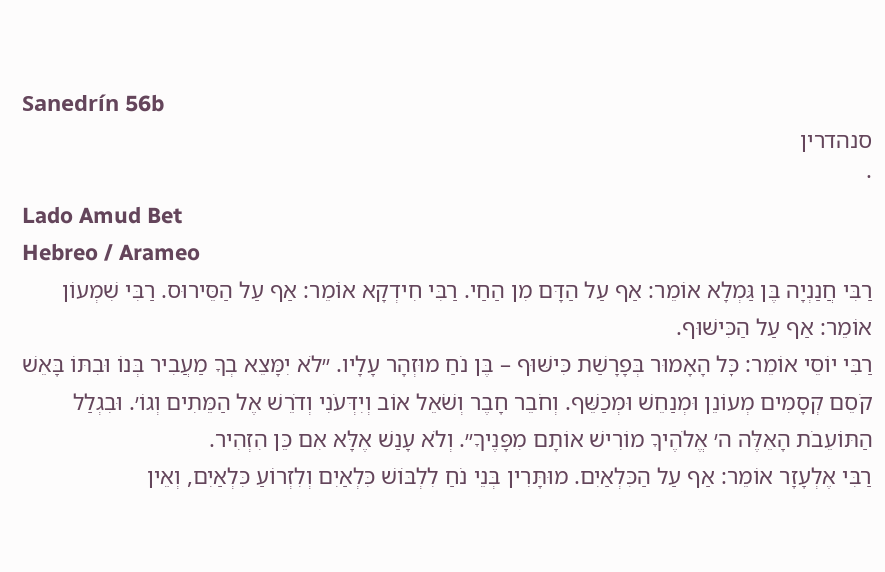Sanedrín 56b
סנהדרין
·
Lado Amud Bet
Hebreo / Arameo
רַבִּי חֲנַנְיָה בֶּן גַּמְלָא אוֹמֵר: אַף עַל הַדָּם מִן הַחַי. רַבִּי חִידְקָא אוֹמֵר: אַף עַל הַסֵּירוּס. רַבִּי שִׁמְעוֹן אוֹמֵר: אַף עַל הַכִּישּׁוּף.
רַבִּי יוֹסֵי אוֹמֵר: כׇּל הָאָמוּר בְּפָרָשַׁת כִּישּׁוּף – בֶּן נֹחַ מוּזְהָר עָלָיו. ״לֹא יִמָּצֵא בְךָ מַעֲבִיר בְּנוֹ וּבִתּוֹ בָּאֵשׁ קֹסֵם קְסָמִים מְעוֹנֵן וּמְנַחֵשׁ וּמְכַשֵּׁף. וְחֹבֵר חָבֶר וְשֹׁאֵל אוֹב וְיִדְּעֹנִי וְדֹרֵשׁ אֶל הַמֵּתִים וְגוֹ׳. וּבִגְלַל הַתּוֹעֵבֹת הָאֵלֶּה ה׳ אֱלֹהֶיךָ מוֹרִישׁ אוֹתָם מִפָּנֶיךָ״. וְלֹא עָנַשׁ אֶלָּא אִם כֵּן הִזְהִיר.
רַבִּי אֶלְעָזָר אוֹמֵר: אַף עַל הַכִּלְאַיִם. מוּתָּרִין בְּנֵי נֹחַ לִלְבּוֹשׁ כִּלְאַיִם וְלִזְרוֹעַ כִּלְאַיִם, וְאֵין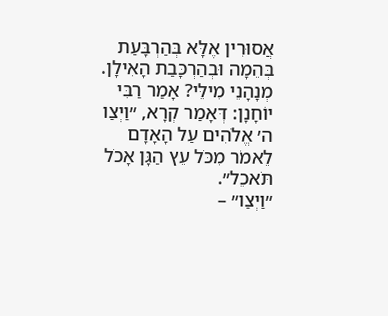אֲסוּרִין אֶלָּא בְּהַרְבָּעַת בְּהֵמָה וּבְהַרְכָּבַת הָאִילָן.
מְנָהָנֵי מִילֵּי? אָמַר רַבִּי יוֹחָנָן: דְּאָמַר קְרָא, ״וַיְצַו ה׳ אֱלֹהִים עַל הָאָדָם לֵאמֹר מִכֹּל עֵץ הַגָּן אָכֹל תֹּאכֵל״.
״וַיְצַו״ –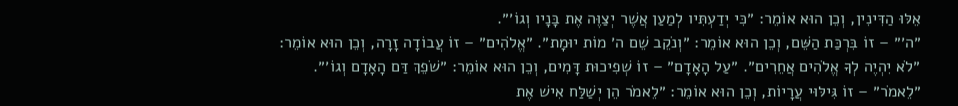אֵלּוּ הַדִּינִין, וְכֵן הוּא אוֹמֵר: ״כִּי יְדַעְתִּיו לְמַעַן אֲשֶׁר יְצַוֶּה אֶת בָּנָיו וְגוֹ׳״.
״ה׳״ – זוֹ בִּרְכַּת הַשֵּׁם, וְכֵן הוּא אוֹמֵר: ״וְנֹקֵב שֵׁם ה׳ מוֹת יוּמָת״. ״אֱלֹהִים״ – זוֹ עֲבוֹדָה זָרָה, וְכֵן הוּא אוֹמֵר: ״לֹא יִהְיֶה לְךָ אֱלֹהִים אֲחֵרִים״. ״עַל הָאָדָם״ – זוֹ שְׁפִיכוּת דָּמִים, וְכֵן הוּא אוֹמֵר: ״שֹׁפֵךְ דַּם הָאָדָם וְגוֹ׳״.
״לֵאמֹר״ – זוֹ גִּילּוּי עֲרָיוֹת, וְכֵן הוּא אוֹמֵר: ״לֵאמֹר הֵן יְשַׁלַּח אִישׁ אֶת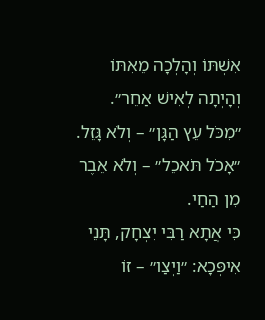אִשְׁתּוֹ וְהָלְכָה מֵאִתּוֹ וְהָיְתָה לְאִישׁ אַחֵר״. ״מִכֹּל עֵץ הַגָּן״ – וְלֹא גָּזֵל. ״אָכֹל תֹּאכֵל״ – וְלֹא אֵבֶר מִן הַחַי.
כִּי אֲתָא רַבִּי יִצְחָק, תָּנֵי אִיפְּכָא: ״וַיְצַו״ – זוֹ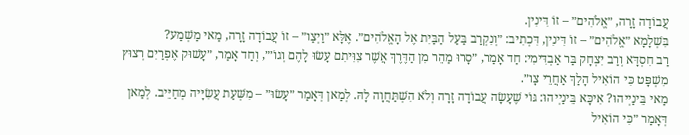עֲבוֹדָה זָרָה, ״אֱלֹהִים״ – זוֹ דִּינִין.
בִּשְׁלָמָא ״אֱלֹהִים״ – זוֹ דִּינִין, דִּכְתִיב: ״וְנִקְרַב בַּעַל הַבַּיִת אֶל הָאֱלֹהִים״. אֶלָּא ״וַיְצַו״ – זוֹ עֲבוֹדָה זָרָה, מַאי מַשְׁמַע?
רַב חִסְדָּא וְרַב יִצְחָק בַּר אַבְדִּימִי: חַד אָמַר, ״סָרוּ מַהֵר מִן הַדֶּרֶךְ אֲשֶׁר צִוִּיתִם עָשׂוּ לָהֶם וְגוֹ׳״, וְחַד אָמַר, ״עָשׁוּק אֶפְרַיִם רְצוּץ מִשְׁפָּט כִּי הוֹאִיל הָלַךְ אַחֲרֵי צָו״.
מַאי בֵּינַיְיהוּ? אִיכָּא בֵּינַיְיהוּ: גּוֹי שֶׁעָשָׂה עֲבוֹדָה זָרָה וְלֹא הִשְׁתַּחֲוָה לָהּ. לְמַאן דְּאָמַר ״עָשׂוּ״ – מִשְּׁעַת עֲשִׂיָּיה מְחַיֵּיב. לְמַאן דְּאָמַר ״כִּי הוֹאִיל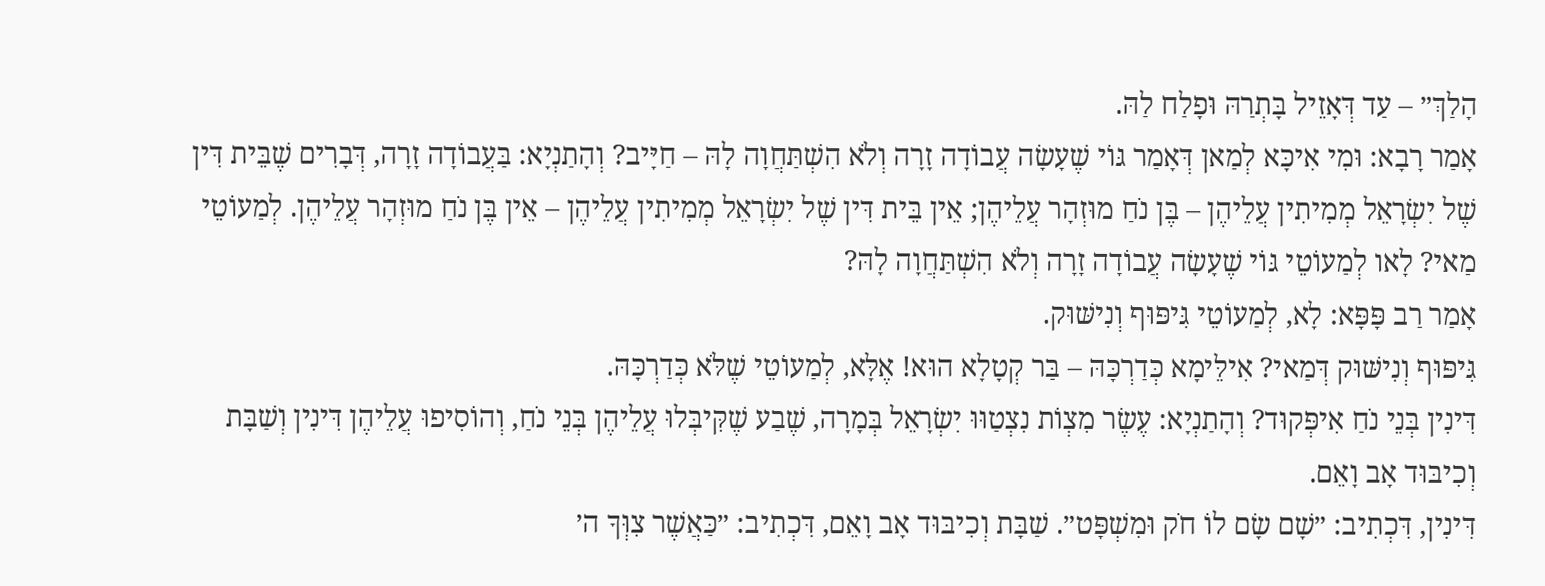הָלַךְ״ – עַד דְּאָזֵיל בָּתְרַהּ וּפָלַח לַהּ.
אָמַר רָבָא: וּמִי אִיכָּא לְמַאן דְּאָמַר גּוֹי שֶׁעָשָׂה עֲבוֹדָה זָרָה וְלֹא הִשְׁתַּחֲוָה לָהּ – חַיָּיב? וְהָתַנְיָא: בַּעֲבוֹדָה זָרָה, דְּבָרִים שֶׁבֵּית דִּין שֶׁל יִשְׂרָאֵל מְמִיתִין עֲלֵיהֶן – בֶּן נֹחַ מוּזְהָר עֲלֵיהֶן; אֵין בֵּית דִּין שֶׁל יִשְׂרָאֵל מְמִיתִין עֲלֵיהֶן – אֵין בֶּן נֹחַ מוּזְהָר עֲלֵיהֶן. לְמַעוֹטֵי מַאי? לָאו לְמַעוֹטֵי גּוֹי שֶׁעָשָׂה עֲבוֹדָה זָרָה וְלֹא הִשְׁתַּחֲוָה לָהּ?
אָמַר רַב פָּפָּא: לָא, לְמַעוֹטֵי גִּיפּוּף וְנִישּׁוּק.
גִּיפּוּף וְנִישּׁוּק דְּמַאי? אִילֵּימָא כְּדַרְכָּהּ – בַּר קְטָלָא הוּא! אֶלָּא, לְמַעוֹטֵי שֶׁלֹּא כְּדַרְכָּהּ.
דִּינִין בְּנֵי נֹחַ אִיפְּקוּד? וְהָתַנְיָא: עֶשֶׂר מִצְוֹת נִצְטַוּוּ יִשְׂרָאֵל בְּמָרָה, שֶׁבַע שֶׁקִּיבְּלוּ עֲלֵיהֶן בְּנֵי נֹחַ, וְהוֹסִיפוּ עֲלֵיהֶן דִּינִין וְשַׁבָּת וְכִיבּוּד אָב וָאֵם.
דִּינִין, דִּכְתִיב: ״שָׁם שָׂם לוֹ חֹק וּמִשְׁפָּט״. שַׁבָּת וְכִיבּוּד אָב וָאֵם, דִּכְתִיב: ״כַּאֲשֶׁר צִוְּךָ ה׳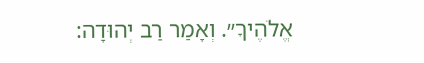אֱלֹהֶיךָ״. וְאָמַר רַב יְהוּדָה: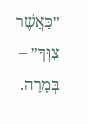״כַּאֲשֶׁר צִוְּךָ״ – בְּמָרָה.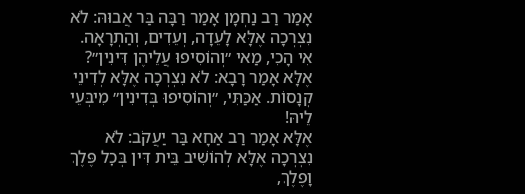אָמַר רַב נַחְמָן אָמַר רַבָּה בַּר אֲבוּהּ: לֹא נִצְרְכָה אֶלָּא לָעֵדָה, וְעֵדִים, וְהַתְרָאָה.
אִי הָכִי, מַאי ״וְהוֹסִיפוּ עֲלֵיהֶן דִּינִין״?
אֶלָּא אָמַר רָבָא: לֹא נִצְרְכָה אֶלָּא לְדִינֵי קְנָסוֹת. אַכַּתִּי, ״וְהוֹסִיפוּ בְּדִינִין״ מִיבְּעֵי לֵיהּ!
אֶלָּא אָמַר רַב אַחָא בַּר יַעֲקֹב: לֹא נִצְרְכָה אֶלָּא לְהוֹשִׁיב בֵּית דִּין בְּכׇל פֶּלֶךְ וָפֶלֶךְ,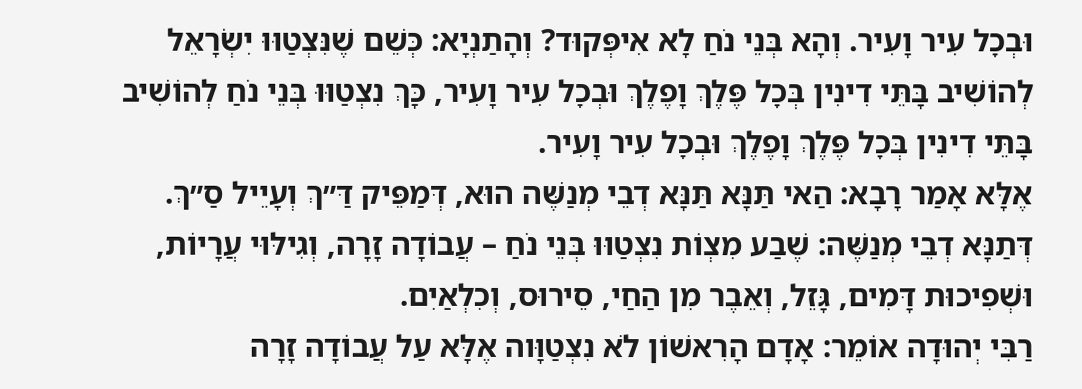וּבְכׇל עִיר וָעִיר. וְהָא בְּנֵי נֹחַ לָא אִיפְּקוּד? וְהָתַנְיָא: כְּשֵׁם שֶׁנִּצְטַוּוּ יִשְׂרָאֵל לְהוֹשִׁיב בָּתֵּי דִינִין בְּכׇל פֶּלֶךְ וָפֶלֶךְ וּבְכׇל עִיר וָעִיר, כָּךְ נִצְטַוּוּ בְּנֵי נֹחַ לְהוֹשִׁיב בָּתֵּי דִינִין בְּכׇל פֶּלֶךְ וָפֶלֶךְ וּבְכׇל עִיר וָעִיר.
אֶלָּא אָמַר רָבָא: הַאי תַּנָּא תַּנָּא דְבֵי מְנַשֶּׁה הוּא, דְּמַפֵּיק דַּ״ךְ וְעָיֵיל סַ״ךְ.
דְּתַנָּא דְבֵי מְנַשֶּׁה: שֶׁבַע מִצְוֹת נִצְטַוּוּ בְּנֵי נֹחַ – עֲבוֹדָה זָרָה, וְגִילּוּי עֲרָיוֹת, וּשְׁפִיכוּת דָּמִים, גָּזֵל, וְאֵבֶר מִן הַחַי, סֵירוּס, וְכִלְאַיִם.
רַבִּי יְהוּדָה אוֹמֵר: אָדָם הָרִאשׁוֹן לֹא נִצְטַוָּוה אֶלָּא עַל עֲבוֹדָה זָרָה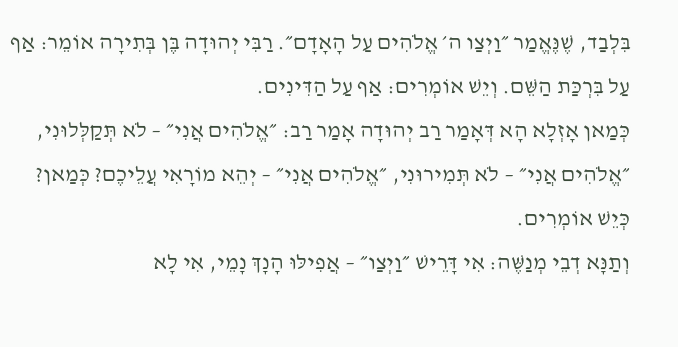בִּלְבַד, שֶׁנֶּאֱמַר ״וַיְצַו ה׳ אֱלֹהִים עַל הָאָדָם״. רַבִּי יְהוּדָה בֶּן בְּתִירָה אוֹמֵר: אַף עַל בִּרְכַּת הַשֵּׁם. וְיֵשׁ אוֹמְרִים: אַף עַל הַדִּינִים.
כְּמַאן אָזְלָא הָא דְּאָמַר רַב יְהוּדָה אָמַר רַב: ״אֱלֹהִים אֲנִי״ – לֹא תְּקַלְּלוּנִי, ״אֱלֹהִים אֲנִי״ – לֹא תְּמִירוּנִי, ״אֱלֹהִים אֲנִי״ – יְהֵא מוֹרָאִי עֲלֵיכֶם? כְּמַאן? כְּיֵשׁ אוֹמְרִים.
וְתַנָּא דְבֵי מְנַשֶּׁה: אִי דָּרֵישׁ ״וַיְצַו״ – אֲפִילּוּ הָנָךְ נָמֵי, אִי לָא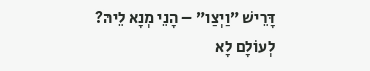דָּרֵישׁ ״וַיְצַו״ – הָנֵי מְנָא לֵיהּ?
לְעוֹלָם לָא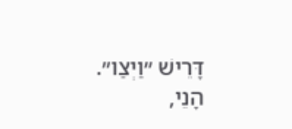דָּרֵישׁ ״וַיְצַו״. הָנֵי,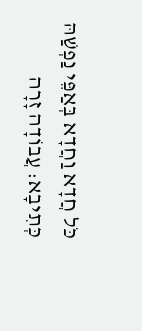כֹּל חֲדָא וַחֲדָא בְּאַפֵּי נַפְשַׁהּ כְּתִיבָא: עֲבוֹדָה זָרָה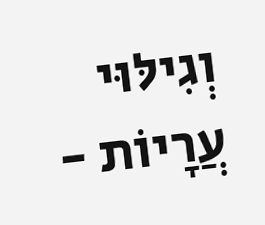וְגִילּוּי עֲרָיוֹת -